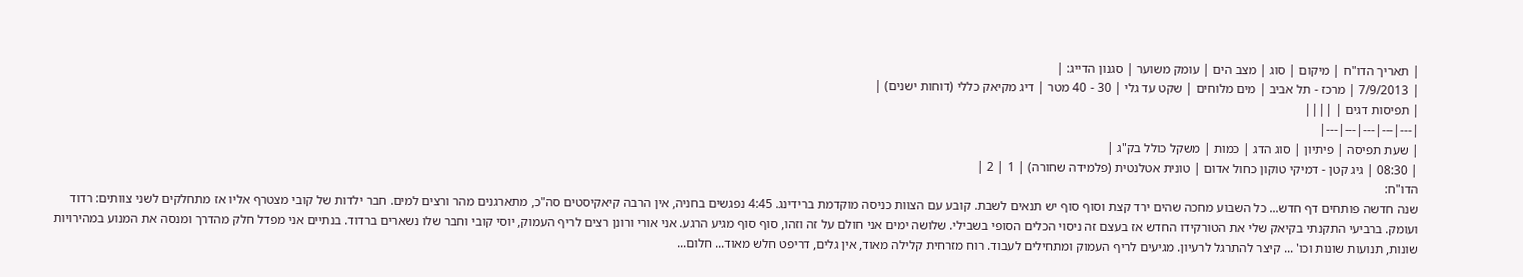| תאריך הדו"ח | מיקום | סוג | מצב הים | עומק משוער | סגנון הדייג: |
| 7/9/2013 | מרכז - תל אביב | מים מלוחים | שקט עד גלי | 30 - 40 מטר | דיג מקיאק כללי (דוחות ישנים) |
| תפיסות דגים | ||||
|---|---|---|---|---|
| שעת תפיסה | פיתיון | סוג הדג | כמות | משקל כולל בק"ג |
| 08:30 | גיג קטן - דמיקי טוקון כחול אדום | טונית אטלנטית (פלמידה שחורה) | 1 | 2 |
הדו"ח:
שנה חדשה פותחים דף חדש... כל השבוע מחכה שהים ירד קצת וסוף סוף יש תנאים לשבת. קובע עם הצוות כניסה מוקדמת ברידינג. 4:45 נפגשים בחניה, אין הרבה קיאקיסטים סה"כ, מתארגנים מהר ורצים למים. חבר ילדות של קובי מצטרף אליו אז מתחלקים לשני צוותים: רדוד ועומק. ברביעי התקנתי בקיאק שלי את הטורקידו החדש אז בעצם זה ניסוי הכלים הסופי בשבילי. שלושה ימים אני חולם על זה וזהו, סוף סוף מגיע הרגע. אני אורי ורונן רצים לריף העמוק, יוסי קובי וחבר שלו נשארים ברדוד. בנתיים אני מפדל חלק מהדרך ומנסה את המנוע במהירויות שונות, תנועות שונות וכו' ... קיצר להתרגל לרעיון. מגיעים לריף העמוק ומתחילים לעבוד. רוח מזרחית קלילה מאוד, אין גלים, דריפט חלש מאוד... חלום...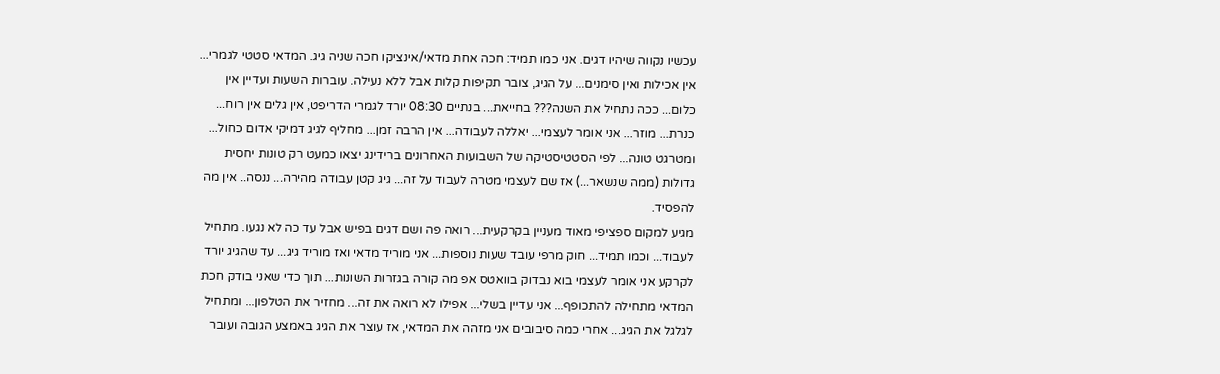עכשיו נקווה שיהיו דגים. אני כמו תמיד: חכה אחת מדאי/אינציקו חכה שניה גיג. המדאי סטטי לגמרי... אין אכילות ואין סימנים... על הגיג, צובר תקיפות קלות אבל ללא נעילה. עוברות השעות ועדיין אין כלום... ככה נתחיל את השנה??? בחייאת... בנתיים 08:30 יורד לגמרי הדריפט, אין גלים אין רוח... כנרת... מוזר... אני אומר לעצמי... יאללה לעבודה... אין הרבה זמן... מחליף לגיג דמיקי אדום כחול... ומטרגט טונה... לפי הסטטיסטיקה של השבועות האחרונים ברידינג יצאו כמעט רק טונות יחסית גדולות (ממה שנשאר...) אז שם לעצמי מטרה לעבוד על זה... גיג קטן עבודה מהירה... ננסה.. אין מה להפסיד.
מגיע למקום ספציפי מאוד מעניין בקרקעית... רואה פה ושם דגים בפיש אבל עד כה לא נגעו. מתחיל לעבוד... וכמו תמיד... חוק מרפי עובד שעות נוספות... אני מוריד מדאי ואז מוריד גיג... עד שהגיג יורד לקרקע אני אומר לעצמי בוא נבדוק בוואטס אפ מה קורה בגזרות השונות... תוך כדי שאני בודק חכת המדאי מתחילה להתכופף... אני עדיין בשלי... אפילו לא רואה את זה... מחזיר את הטלפון... ומתחיל לגלגל את הגיג... אחרי כמה סיבובים אני מזהה את המדאי, אז עוצר את הגיג באמצע הגובה ועובר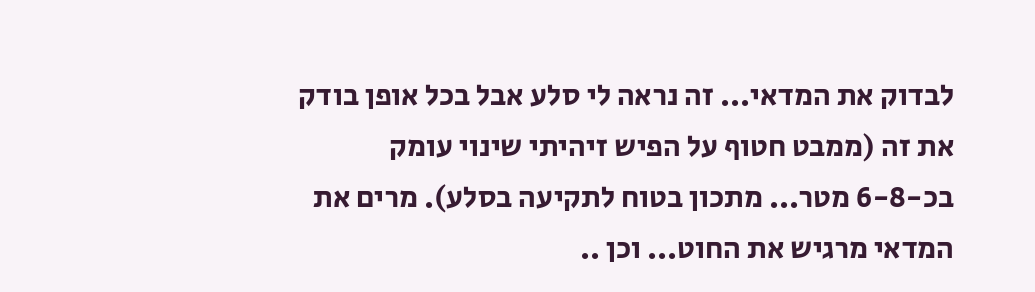לבדוק את המדאי... זה נראה לי סלע אבל בכל אופן בודק את זה (ממבט חטוף על הפיש זיהיתי שינוי עומק בכ-6-8 מטר... מתכון בטוח לתקיעה בסלע). מרים את המדאי מרגיש את החוט... וכן ..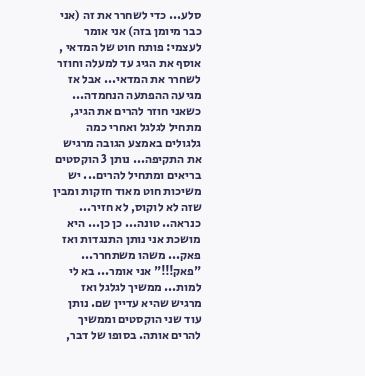סלע... כדי לשחרר את זה (אני כבר מיומן בזה) אני אומר לעצמי: פותח חוט של המדאי , אוסף את הגיג עד למעלה וחוזר לשחרר את המדאי... אבל אז מגיעה ההפתעה הנחמדה... כשאני חוזר להרים את הגיג, מתחיל לגלגל ואחרי כמה גלגולים באמצע הגובה מרגיש את התקיפה... נותן 3 הוקסטים בריאים ומתחיל להרים... יש משיכות חוט מאוד חזקות ומבין שזה לא לוקוס, לא חזיר... כנראה.. טונה... כן כן... היא מושכת אני נותן התנגדות ואז פאק... משהו משתחרר... "פאק!!!" אני אומר... בא לי למות... ממשיך לגלגל ואז מרגיש שהיא עדיין שם. נותן עוד שני הוקסטים וממשיך להרים אותה. בסופו של דבר,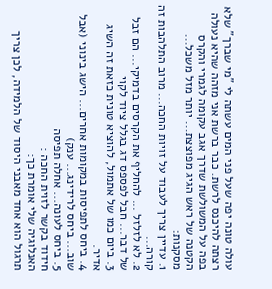עולה טונה יפה שעל פני המים עשתה לי "מי שברך" שלא רצתה להיכנס לרשת. כבר ברשת אני מזהה שהיא נעולה בפה על המשולשת שדרך אגב עקומה לגמרי והקרס הקטנה של ראש הגיג מפוצצת... יותר מזל משכל...
מסקנות:
1. עדיין צריך לעבוד על זויות החכה... מרוב התלהבות זה קורה...
2. לא לזלזל ... להחליף את הקרסים בדמיקי... הם זבל של דבר... חבל לפספס דג בגלל ציוד לקוי
3. ביום כמו של אתמול, להוציא טונית כזאת זה השיג אדיר.
4. ביחס לתפיסות במקומות אחרים... הישג בינוני (אבל שוב... ביחס לרידינג... ענק)
5. ביחס לעונה... אחלה תפיסה
חידוד בקשר לזוית החכה :
האנלוגיה שלי אומרת כך:
תרגול הוא אחד מאבני היסוד של הלמידה, לכן צריך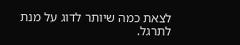לצאת כמה שיותר לדוג על מנת לתרגל.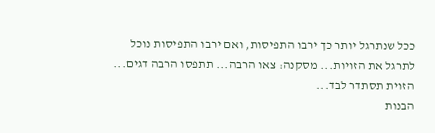ככל שנתרגל יותר כך ירבו התפיסות, ואם ירבו התפיסות נוכל לתרגל את הזויות... מסקנה: צאו הרבה... תתפסו הרבה דגים... הזוית תסתדר לבד...
הבנות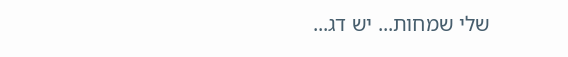שלי שמחות... יש דג...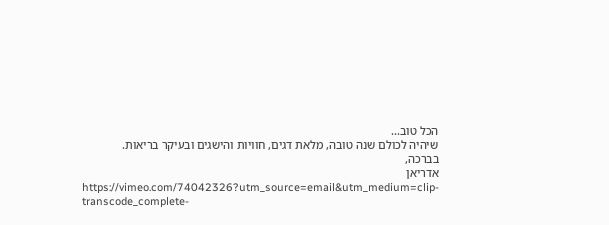הכל טוב...
שיהיה לכולם שנה טובה, מלאת דגים, חוויות והישגים ובעיקר בריאות.
בברכה,
אדריאן
https://vimeo.com/74042326?utm_source=email&utm_medium=clip-transcode_complete-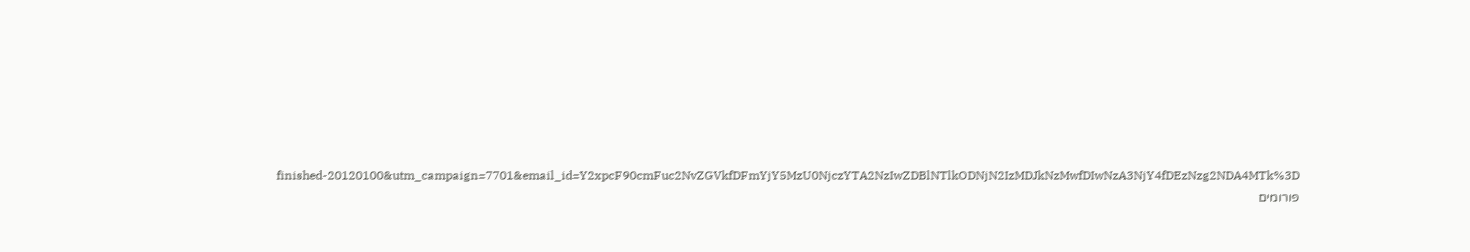finished-20120100&utm_campaign=7701&email_id=Y2xpcF90cmFuc2NvZGVkfDFmYjY5MzU0NjczYTA2NzIwZDBlNTlkODNjN2IzMDJkNzMwfDIwNzA3NjY4fDEzNzg2NDA4MTk%3D
פורומים